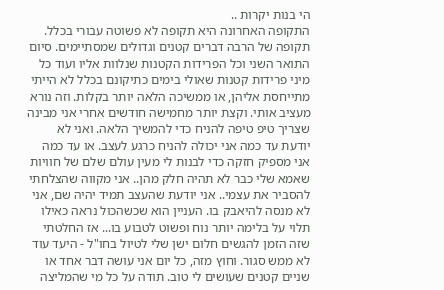הי בנות יקרות ..
התקופה האחרונה היא תקופה לא פשוטה עבורי בכלל. תקופה של הרבה דברים קטנים וגדולים שמסתיימים. סיום התואר השני וכל הפרידות הקטנות שנלוות אליו ועוד כל מיני פרידות קטנות שאולי בימים כתיקונם בכלל לא הייתי מתייחסת אליהן, או ממשיכה הלאה יותר בקלות. וזה נורא מעציב אותי. וקצת יותר מחמישה חודשים אחרי אני מבינה שצריך טיפ טיפה להניח כדי להמשיך הלאה. ואני לא יודעת עד כמה אני יכולה להניח כרגע לעצב. או עד כמה אני מספיק חזקה כדי לבנות לי מעין עולם שלם של חוויות שאמא שלי כבר לא תהיה חלק מהן.. אני מקווה שהצלחתי להסביר את עצמי.. אני יודעת שהעצב תמיד יהיה שם, אני לא מנסה להיאבק בו. העניין הוא שכשהכול נראה כאילו תלוי על בלימה יותר נוח ופשוט לטבוע בו... אז החלטתי שזה הזמן להגשים חלום ישן שלי לטיול בחו"ל - היעד עוד לא ממש סגור. וחוץ מזה, כל יום אני עושה דבר אחד או שניים קטנים שעושים לי טוב. תודה על כל מי שהמליצה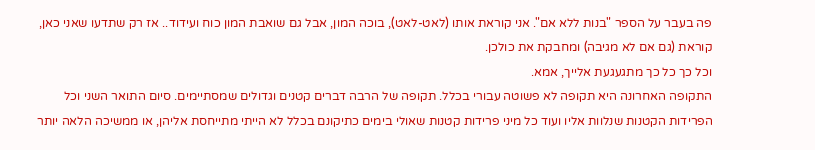פה בעבר על הספר "בנות ללא אם". אני קוראת אותו (לאט-לאט), בוכה המון, אבל גם שואבת המון כוח ועידוד.. אז רק שתדעו שאני כאן, קוראת (גם אם לא מגיבה) ומחבקת את כולכן.
וכל כך כל כך מתגעגעת אלייך, אמא.
התקופה האחרונה היא תקופה לא פשוטה עבורי בכלל. תקופה של הרבה דברים קטנים וגדולים שמסתיימים. סיום התואר השני וכל הפרידות הקטנות שנלוות אליו ועוד כל מיני פרידות קטנות שאולי בימים כתיקונם בכלל לא הייתי מתייחסת אליהן, או ממשיכה הלאה יותר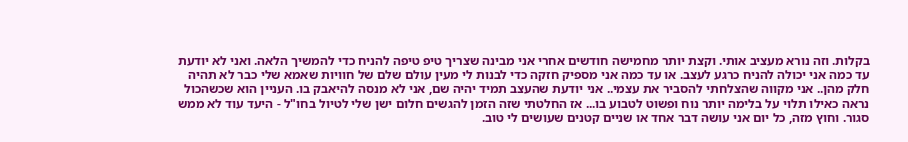בקלות. וזה נורא מעציב אותי. וקצת יותר מחמישה חודשים אחרי אני מבינה שצריך טיפ טיפה להניח כדי להמשיך הלאה. ואני לא יודעת עד כמה אני יכולה להניח כרגע לעצב. או עד כמה אני מספיק חזקה כדי לבנות לי מעין עולם שלם של חוויות שאמא שלי כבר לא תהיה חלק מהן.. אני מקווה שהצלחתי להסביר את עצמי.. אני יודעת שהעצב תמיד יהיה שם, אני לא מנסה להיאבק בו. העניין הוא שכשהכול נראה כאילו תלוי על בלימה יותר נוח ופשוט לטבוע בו... אז החלטתי שזה הזמן להגשים חלום ישן שלי לטיול בחו"ל - היעד עוד לא ממש סגור. וחוץ מזה, כל יום אני עושה דבר אחד או שניים קטנים שעושים לי טוב.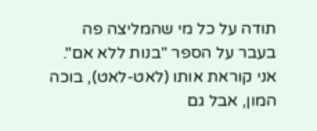תודה על כל מי שהמליצה פה בעבר על הספר "בנות ללא אם". אני קוראת אותו (לאט-לאט), בוכה המון, אבל גם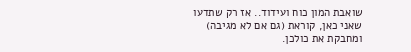שואבת המון כוח ועידוד.. אז רק שתדעו שאני כאן, קוראת (גם אם לא מגיבה) ומחבקת את כולכן.